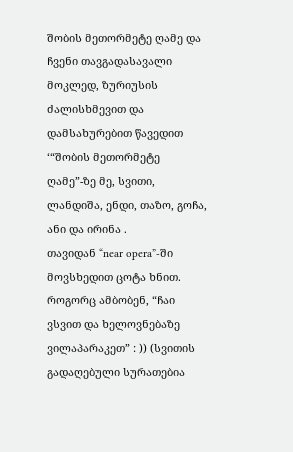შობის მეთორმეტე ღამე და ჩვენი თავგადასავალი
მოკლედ, ზურიუსის ძალისხმევით და დამსახურებით წავედით ‘“შობის მეთორმეტე ღამე”-ზე მე, სვითი, ლანდიშა, ენდი, თაზო, გოჩა, ანი და ირინა .
თავიდან “near opera”-ში მოვსხედით ცოტა ხნით. როგორც ამბობენ, “ჩაი ვსვით და ხელოვნებაზე ვილაპარაკეთ” : )) (სვითის გადაღებული სურათებია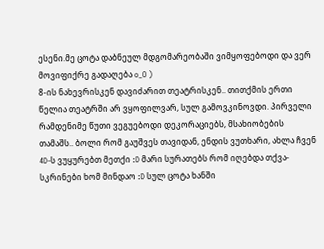ესენი.მე ცოტა დაბნეულ მდგომარეობაში ვიმყოფებოდი და ვერ მოვიფიქრე გადაღება o_O )
8-ის ნახევრისკენ დავიძარით თეატრისკენ.. თითქმის ერთი წელია თეატრში არ ვყოფილვარ, სულ გამოვკინოვდი. პირველი რამდენიმე წუთი ვეგუებოდი დეკორაციებს, მსახიობების თამაშს.. ბოლი რომ გაუშვეს თავიდან, ენდის ვუთხარი, ახლა ჩვენ 4D-ს ვუყურებთ მეთქი :D მარი სურათებს რომ იღებდა თქვა- სკრინები ხომ მინდაო :D სულ ცოტა ხანში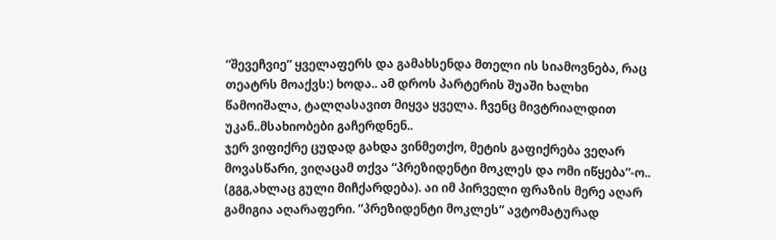“შევეჩვიე” ყველაფერს და გამახსენდა მთელი ის სიამოვნება, რაც თეატრს მოაქვს:) ხოდა.. ამ დროს პარტერის შუაში ხალხი წამოიშალა, ტალღასავით მიყვა ყველა. ჩვენც მივტრიალდით უკან..მსახიობები გაჩერდნენ..
ჯერ ვიფიქრე ცუდად გახდა ვინმეთქო, მეტის გაფიქრება ვეღარ მოვასწარი, ვიღაცამ თქვა “პრეზიდენტი მოკლეს და ომი იწყება”-ო.. (გგგ,ახლაც გული მიჩქარდება). აი იმ პირველი ფრაზის მერე აღარ გამიგია აღარაფერი. ”პრეზიდენტი მოკლეს” ავტომატურად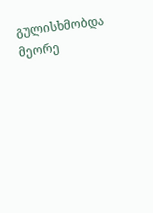გულისხმობდა მეორე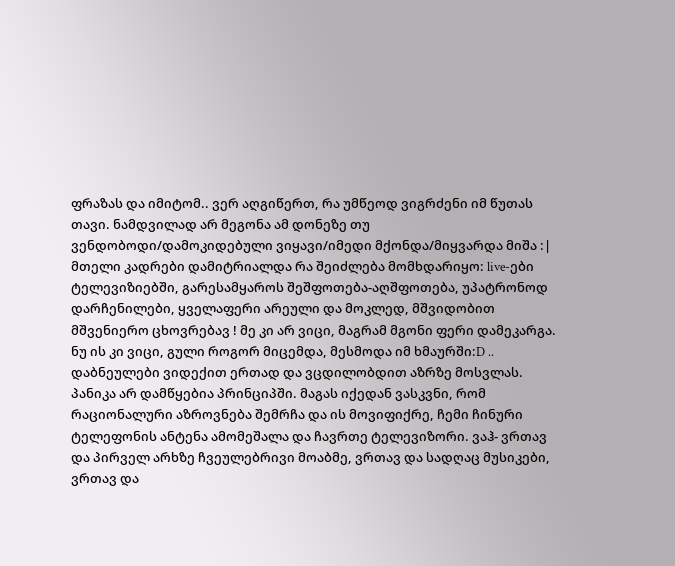ფრაზას და იმიტომ.. ვერ აღგიწერთ, რა უმწეოდ ვიგრძენი იმ წუთას თავი. ნამდვილად არ მეგონა ამ დონეზე თუ ვენდობოდი/დამოკიდებული ვიყავი/იმედი მქონდა/მიყვარდა მიშა :| მთელი კადრები დამიტრიალდა რა შეიძლება მომხდარიყო: live-ები ტელევიზიებში, გარესამყაროს შეშფოთება-აღშფოთება, უპატრონოდ დარჩენილები, ყველაფერი არეული და მოკლედ, მშვიდობით მშვენიერო ცხოვრებავ ! მე კი არ ვიცი, მაგრამ მგონი ფერი დამეკარგა. ნუ ის კი ვიცი, გული როგორ მიცემდა, მესმოდა იმ ხმაურში:D .. დაბნეულები ვიდექით ერთად და ვცდილობდით აზრზე მოსვლას.
პანიკა არ დამწყებია პრინციპში. მაგას იქედან ვასკვნი, რომ რაციონალური აზროვნება შემრჩა და ის მოვიფიქრე, ჩემი ჩინური ტელეფონის ანტენა ამომეშალა და ჩავრთე ტელევიზორი. ვაჰ- ვრთავ და პირველ არხზე ჩვეულებრივი მოაბმე, ვრთავ და სადღაც მუსიკები, ვრთავ და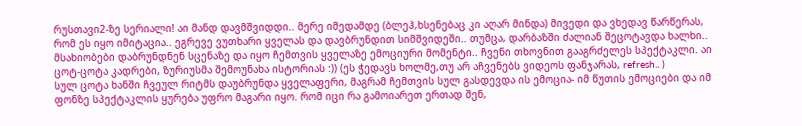რუსთავი2-ზე სერიალი! აი მანდ დავმშვიდდი.. მერე იმედამდე (ბლეჰ,ხსენებაც კი აღარ მინდა) მივედი და ვხედავ წარწერას, რომ ეს იყო იმიტაცია.. ეგრევე ვუთხარი ყველას და დავბრუნდით სიმშვიდეში.. თუმცა, დარბაზში ძალიან შეცოტავდა ხალხი.. მსახიობები დაბრუნდნენ სცენაზე და იყო ჩემთვის ყველაზე ემოციური მომენტი.. ჩვენი თხოვნით გააგრძელეს სპექტაკლი. აი ცოტ-ცოტა კადრები, ზურიუსმა შემოუნახა ისტორიას :)) (ეს ჭედავს ხოლმე,თუ არ აჩვენებს ვიდეოს ფანჯარას, refresh.. )
სულ ცოტა ხანში ჩვეულ რიტმს დაუბრუნდა ყველაფერი, მაგრამ ჩემთვის სულ გასდევდა ის ემოცია- იმ წუთის ემოციები და იმ ფონზე სპექტაკლის ყურება უფრო მაგარი იყო. რომ იცი რა გამოიარეთ ერთად შენ,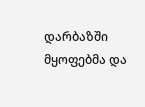დარბაზში მყოფებმა და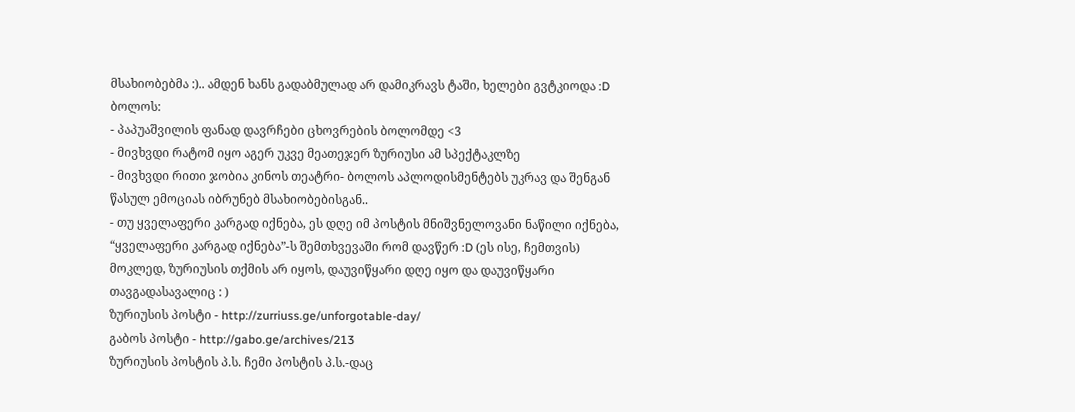მსახიობებმა :).. ამდენ ხანს გადაბმულად არ დამიკრავს ტაში, ხელები გვტკიოდა :D
ბოლოს:
- პაპუაშვილის ფანად დავრჩები ცხოვრების ბოლომდე <3
- მივხვდი რატომ იყო აგერ უკვე მეათეჯერ ზურიუსი ამ სპექტაკლზე
- მივხვდი რითი ჯობია კინოს თეატრი- ბოლოს აპლოდისმენტებს უკრავ და შენგან წასულ ემოციას იბრუნებ მსახიობებისგან..
- თუ ყველაფერი კარგად იქნება, ეს დღე იმ პოსტის მნიშვნელოვანი ნაწილი იქნება, “ყველაფერი კარგად იქნება”-ს შემთხვევაში რომ დავწერ :D (ეს ისე, ჩემთვის)
მოკლედ, ზურიუსის თქმის არ იყოს, დაუვიწყარი დღე იყო და დაუვიწყარი თავგადასავალიც : )
ზურიუსის პოსტი - http://zurriuss.ge/unforgotable-day/
გაბოს პოსტი - http://gabo.ge/archives/213
ზურიუსის პოსტის პ.ს. ჩემი პოსტის პ.ს.-დაც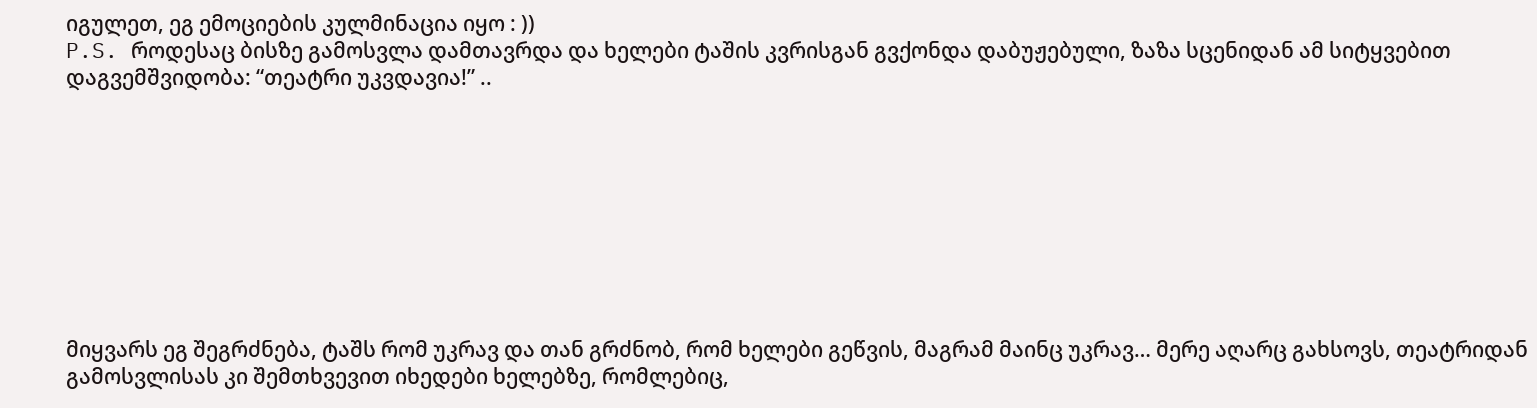იგულეთ, ეგ ემოციების კულმინაცია იყო : ))
P.S. როდესაც ბისზე გამოსვლა დამთავრდა და ხელები ტაშის კვრისგან გვქონდა დაბუჟებული, ზაზა სცენიდან ამ სიტყვებით დაგვემშვიდობა: “თეატრი უკვდავია!” ..









მიყვარს ეგ შეგრძნება, ტაშს რომ უკრავ და თან გრძნობ, რომ ხელები გეწვის, მაგრამ მაინც უკრავ… მერე აღარც გახსოვს, თეატრიდან გამოსვლისას კი შემთხვევით იხედები ხელებზე, რომლებიც,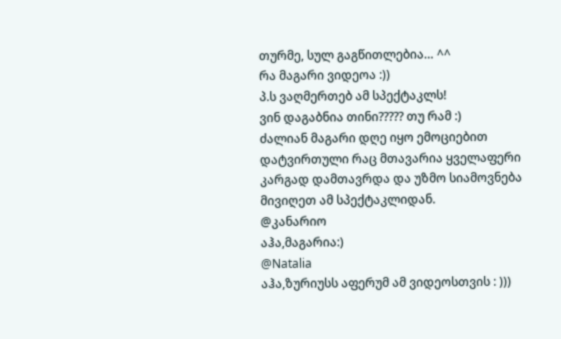თურმე, სულ გაგწითლებია… ^^
რა მაგარი ვიდეოა :))
პ.ს ვაღმერთებ ამ სპექტაკლს!
ვინ დაგაბნია თინი????? თუ რამ :)
ძალიან მაგარი დღე იყო ემოციებით დატვირთული რაც მთავარია ყველაფერი კარგად დამთავრდა და უზმო სიამოვნება მივიღეთ ამ სპექტაკლიდან.
@კანარიო
აჰა,მაგარია:)
@Natalia
აჰა,ზურიუსს აფერუმ ამ ვიდეოსთვის : )))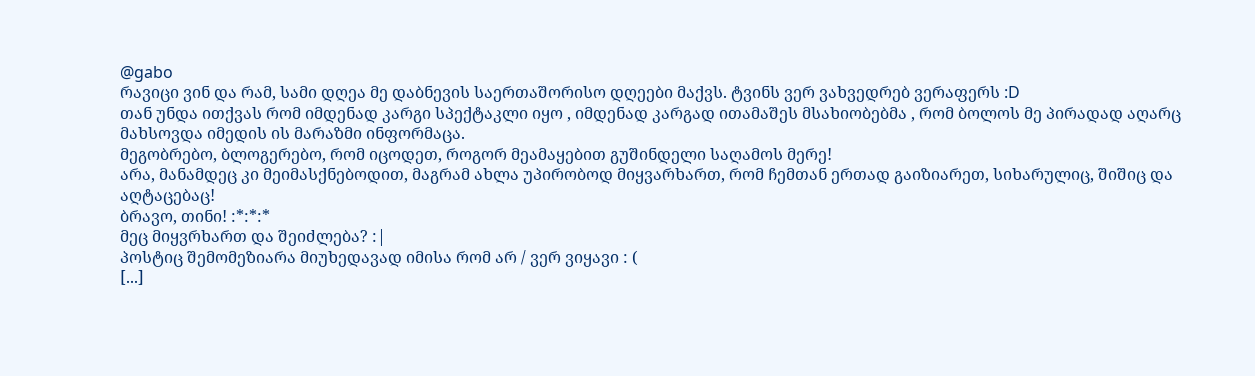@gabo
რავიცი ვინ და რამ, სამი დღეა მე დაბნევის საერთაშორისო დღეები მაქვს. ტვინს ვერ ვახვედრებ ვერაფერს :D
თან უნდა ითქვას რომ იმდენად კარგი სპექტაკლი იყო , იმდენად კარგად ითამაშეს მსახიობებმა , რომ ბოლოს მე პირადად აღარც მახსოვდა იმედის ის მარაზმი ინფორმაცა.
მეგობრებო, ბლოგერებო, რომ იცოდეთ, როგორ მეამაყებით გუშინდელი საღამოს მერე!
არა, მანამდეც კი მეიმასქნებოდით, მაგრამ ახლა უპირობოდ მიყვარხართ, რომ ჩემთან ერთად გაიზიარეთ, სიხარულიც, შიშიც და აღტაცებაც!
ბრავო, თინი! :*:*:*
მეც მიყვრხართ და შეიძლება? :|
პოსტიც შემომეზიარა მიუხედავად იმისა რომ არ / ვერ ვიყავი : (
[...]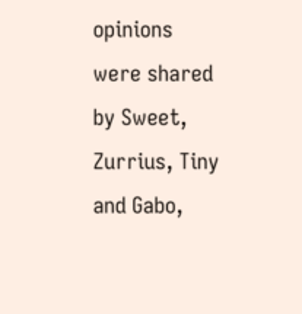opinions were shared by Sweet, Zurrius, Tiny and Gabo,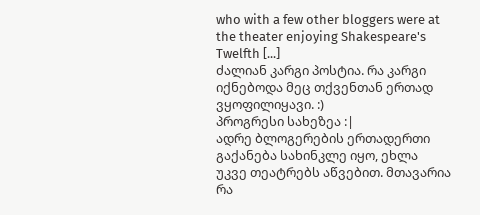who with a few other bloggers were at the theater enjoying Shakespeare's Twelfth [...]
ძალიან კარგი პოსტია. რა კარგი იქნებოდა მეც თქვენთან ერთად ვყოფილიყავი. :)
პროგრესი სახეზეა :|
ადრე ბლოგერების ერთადერთი გაქანება სახინკლე იყო, ეხლა უკვე თეატრებს აწვებით. მთავარია რა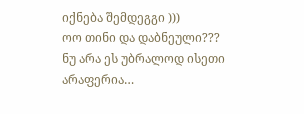იქნება შემდეგგი )))
ოო თინი და დაბნეული??? ნუ არა ეს უბრალოდ ისეთი არაფერია…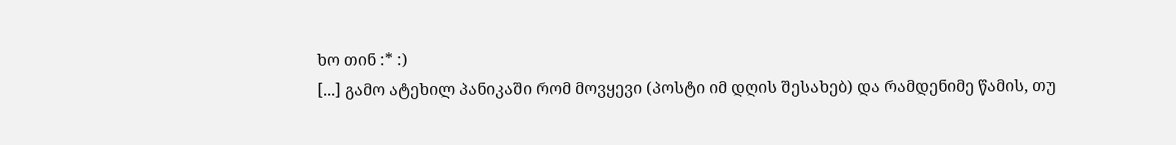ხო თინ :* :)
[...] გამო ატეხილ პანიკაში რომ მოვყევი (პოსტი იმ დღის შესახებ) და რამდენიმე წამის, თუ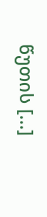წუთის [...]